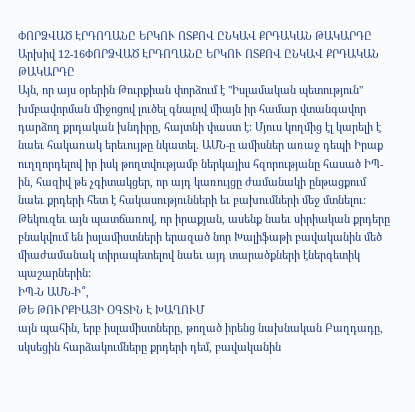ՓՈՐՁՎԱԾ ԷՐԴՈՂԱՆԸ ԵՐԿՈՒ ՈՏՔՈՎ ԸՆԿԱՎ ՔՐԴԱԿԱՆ ԹԱԿԱՐԴԸ
Արխիվ 12-16ՓՈՐՁՎԱԾ ԷՐԴՈՂԱՆԸ ԵՐԿՈՒ ՈՏՔՈՎ ԸՆԿԱՎ ՔՐԴԱԿԱՆ ԹԱԿԱՐԴԸ
Այն, որ այս օրերին Թուրքիան փորձում է "Իսլամական պետություն" խմբավորման միջոցով լուծել գնալով միայն իր համար վտանգավոր դարձող քրդական խնդիրը, հայտնի փաստ է: Մյուս կողմից էլ կարելի է նաեւ հակառակ երեւույթը նկատել. ԱՄՆ-ը ամիսներ առաջ դեպի Իրաք ուղղորդելով իր իսկ թողտվությամբ ներկայիս հզորությանը հասած ԻՊ-ին, հազիվ թե չգիտակցեր, որ այդ կառույցը ժամանակի ընթացքում նաեւ քրդերի հետ է հակասությունների եւ բախումների մեջ մտնելու: Թեկուզեւ այն պատճառով, որ իրաքյան, ասենք նաեւ սիրիական քրդերը բնակվում են իսլամիստների երազած նոր Խալիֆաթի բավականին մեծ միաժամանակ տիրապետելով նաեւ այդ տարածքների էներգետիկ պաշարներին:
ԻՊ-Ն ԱՄՆ-Ի՞,
ԹԵ ԹՈՒՐՔԻԱՅԻ ՕԳՏԻՆ Է ԽԱՂՈՒՄ
այն պահին, երբ իսլամիստները, թողած իրենց նախնական Բաղդադը, սկսեցին հարձակումները քրդերի դեմ, բավականին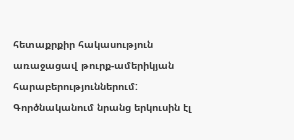հետաքրքիր հակասություն առաջացավ թուրք-ամերիկյան հարաբերություններում: Գործնականում նրանց երկուսին էլ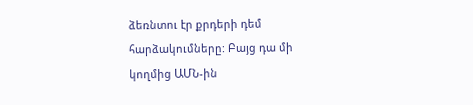ձեռնտու էր քրդերի դեմ հարձակումները: Բայց դա մի կողմից ԱՄՆ-ին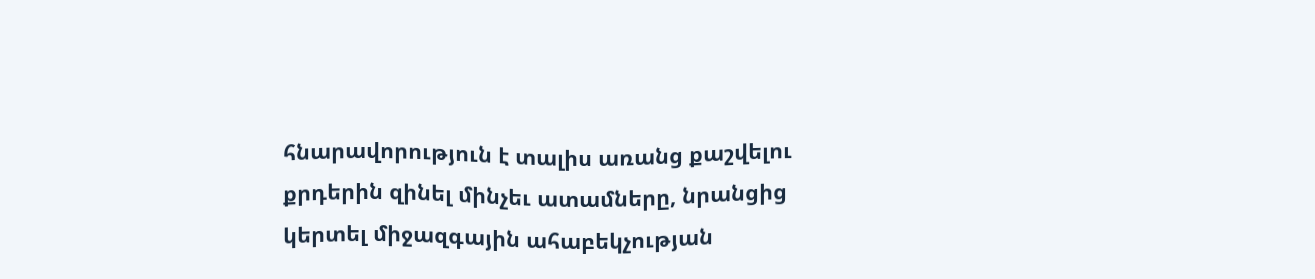հնարավորություն է տալիս առանց քաշվելու քրդերին զինել մինչեւ ատամները, նրանցից կերտել միջազգային ահաբեկչության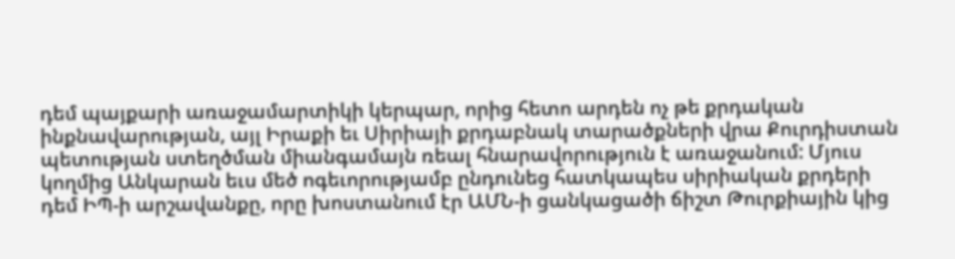դեմ պայքարի առաջամարտիկի կերպար, որից հետո արդեն ոչ թե քրդական ինքնավարության, այլ Իրաքի եւ Սիրիայի քրդաբնակ տարածքների վրա Քուրդիստան պետության ստեղծման միանգամայն ռեալ հնարավորություն է առաջանում: Մյուս կողմից Անկարան եւս մեծ ոգեւորությամբ ընդունեց հատկապես սիրիական քրդերի դեմ ԻՊ-ի արշավանքը, որը խոստանում էր ԱՄՆ-ի ցանկացածի ճիշտ Թուրքիային կից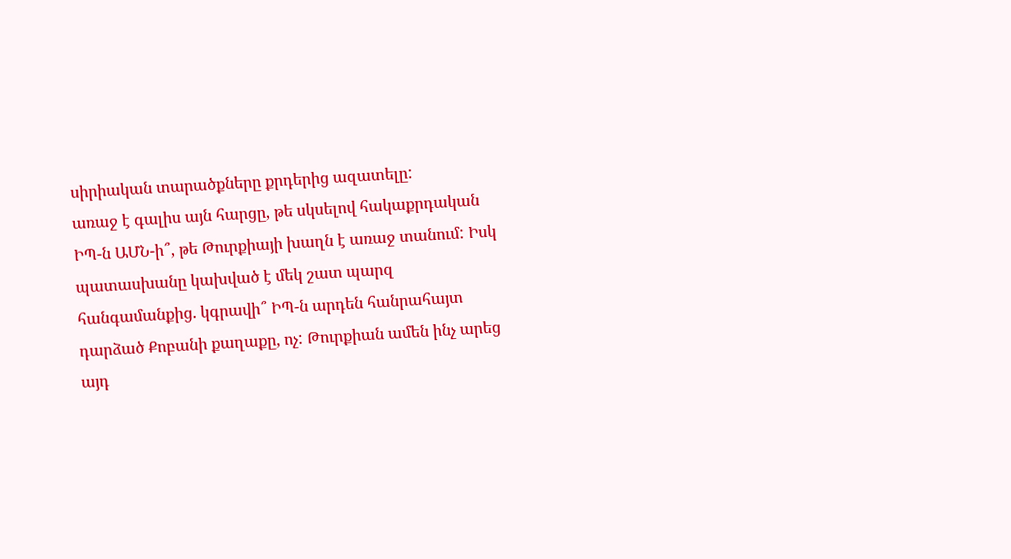սիրիական տարածքները քրդերից ազատելը:
առաջ է գալիս այն հարցը, թե սկսելով հակաքրդական ԻՊ-ն ԱՄՆ-ի՞, թե Թուրքիայի խաղն է առաջ տանում: Իսկ պատասխանը կախված է մեկ շատ պարզ հանգամանքից. կգրավի՞ ԻՊ-ն արդեն հանրահայտ դարձած Քոբանի քաղաքը, ոչ: Թուրքիան ամեն ինչ արեց այդ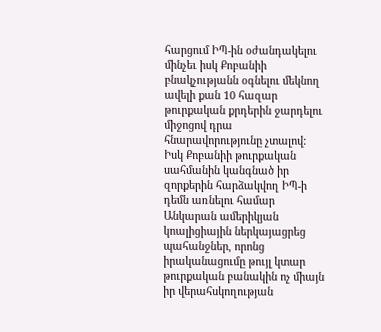հարցում ԻՊ-ին օժանդակելու մինչեւ իսկ Քոբանիի բնակչությանն օգնելու մեկնող ավելի քան 10 հազար թուրքական քրդերին ջարդելու միջոցով դրա հնարավորությունը չտալով: Իսկ Քոբանիի թուրքական սահմանին կանգնած իր զորքերին հարձակվող ԻՊ-ի դեմն առնելու համար Անկարան ամերիկյան կոալիցիային ներկայացրեց պահանջներ, որոնց իրականացումը թույլ կտար թուրքական բանակին ոչ միայն իր վերահսկողության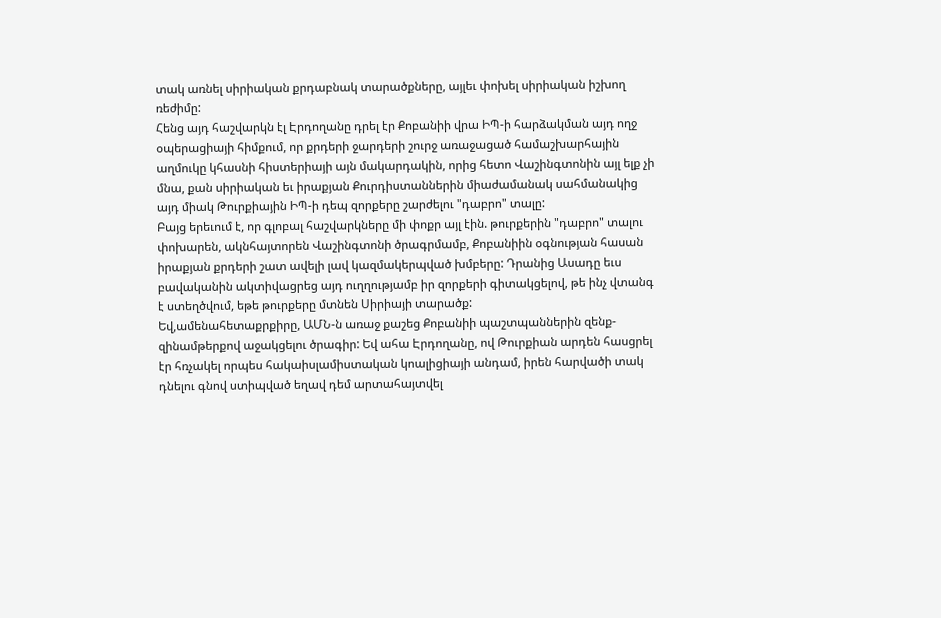տակ առնել սիրիական քրդաբնակ տարածքները, այլեւ փոխել սիրիական իշխող ռեժիմը:
Հենց այդ հաշվարկն էլ Էրդողանը դրել էր Քոբանիի վրա ԻՊ-ի հարձակման այդ ողջ օպերացիայի հիմքում, որ քրդերի ջարդերի շուրջ առաջացած համաշխարհային աղմուկը կհասնի հիստերիայի այն մակարդակին, որից հետո Վաշինգտոնին այլ ելք չի մնա, քան սիրիական եւ իրաքյան Քուրդիստաններին միաժամանակ սահմանակից այդ միակ Թուրքիային ԻՊ-ի դեպ զորքերը շարժելու "դաբրո" տալը:
Բայց երեւում է, որ գլոբալ հաշվարկները մի փոքր այլ էին. թուրքերին "դաբրո" տալու փոխարեն, ակնհայտորեն Վաշինգտոնի ծրագրմամբ, Քոբանիին օգնության հասան իրաքյան քրդերի շատ ավելի լավ կազմակերպված խմբերը: Դրանից Ասադը եւս բավականին ակտիվացրեց այդ ուղղությամբ իր զորքերի գիտակցելով, թե ինչ վտանգ է ստեղծվում, եթե թուրքերը մտնեն Սիրիայի տարածք:
Եվ,ամենահետաքրքիրը, ԱՄՆ-ն առաջ քաշեց Քոբանիի պաշտպաններին զենք-զինամթերքով աջակցելու ծրագիր: Եվ ահա Էրդողանը, ով Թուրքիան արդեն հասցրել էր հռչակել որպես հակաիսլամիստական կոալիցիայի անդամ, իրեն հարվածի տակ դնելու գնով ստիպված եղավ դեմ արտահայտվել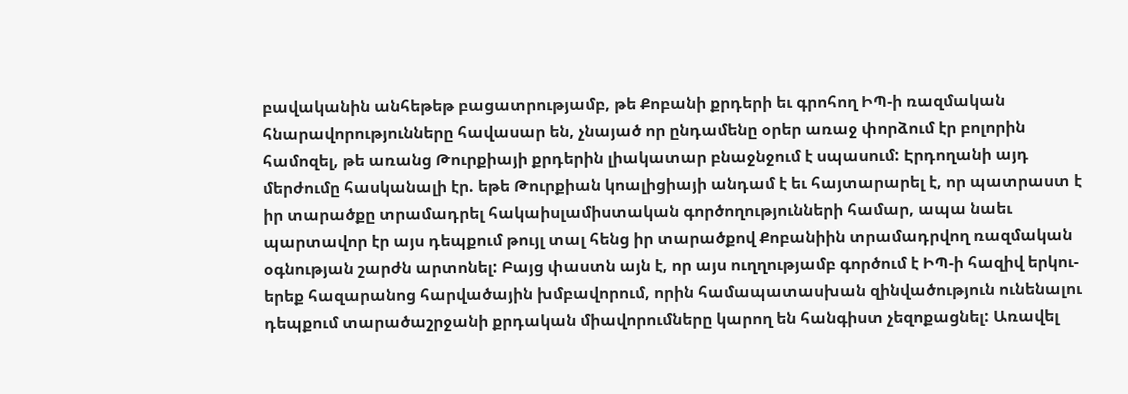բավականին անհեթեթ բացատրությամբ, թե Քոբանի քրդերի եւ գրոհող ԻՊ-ի ռազմական հնարավորությունները հավասար են, չնայած որ ընդամենը օրեր առաջ փորձում էր բոլորին համոզել, թե առանց Թուրքիայի քրդերին լիակատար բնաջնջում է սպասում: Էրդողանի այդ մերժումը հասկանալի էր. եթե Թուրքիան կոալիցիայի անդամ է եւ հայտարարել է, որ պատրաստ է իր տարածքը տրամադրել հակաիսլամիստական գործողությունների համար, ապա նաեւ պարտավոր էր այս դեպքում թույլ տալ հենց իր տարածքով Քոբանիին տրամադրվող ռազմական օգնության շարժն արտոնել: Բայց փաստն այն է, որ այս ուղղությամբ գործում է ԻՊ-ի հազիվ երկու-երեք հազարանոց հարվածային խմբավորում, որին համապատասխան զինվածություն ունենալու դեպքում տարածաշրջանի քրդական միավորումները կարող են հանգիստ չեզոքացնել: Առավել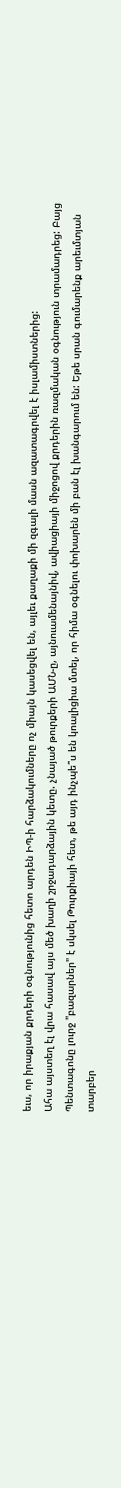եւս, որ իրաքյան քրդերի օգնությունից հետո արդեն ԻՊ-ի հարձակումները ոչ միայն կասեցվել են, այլեւ քաղաքի մի զգալի մասն ազատագրվել է իսլամիստներից:
Ահա այստեղ էլ վրա հասավ այս մեծ խաղի շրջադարձային կետը. չնայած թուրքերի ԱՄՆ-ը, այնուամենայնիվ, ավիացիայի միջոցով քրդերին ռազմական օգնություն տրամադրեց: Բայց Պենտագոնը լուրջ "բազարներ" է սկսել Թուրքիայի հետ, թե այդ ինչպե՞ս են կոալիցիա մտել, որ հիմա օգնելու փոխարեն մի բան էլ խանգարում են: Եթե սրան գումարենք արեւմտյան տարբեր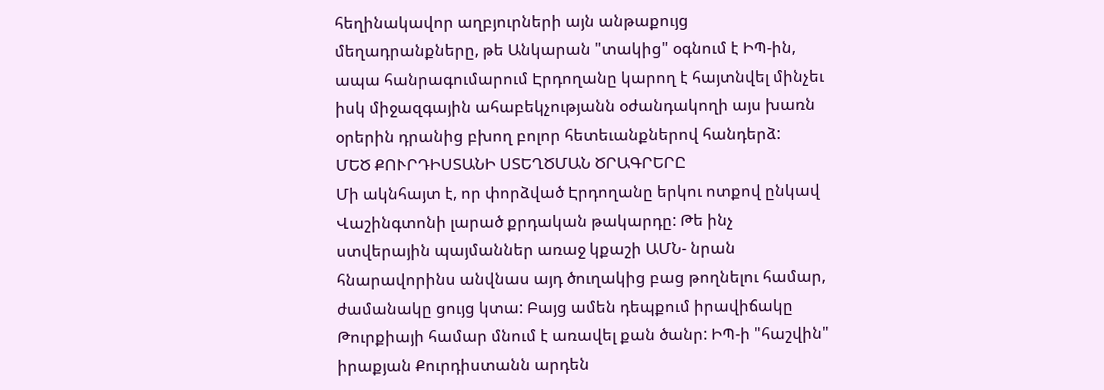հեղինակավոր աղբյուրների այն անթաքույց մեղադրանքները, թե Անկարան "տակից" օգնում է ԻՊ-ին, ապա հանրագումարում Էրդողանը կարող է հայտնվել մինչեւ իսկ միջազգային ահաբեկչությանն օժանդակողի այս խառն օրերին դրանից բխող բոլոր հետեւանքներով հանդերձ:
ՄԵԾ ՔՈՒՐԴԻՍՏԱՆԻ ՍՏԵՂԾՄԱՆ ԾՐԱԳՐԵՐԸ
Մի ակնհայտ է, որ փորձված Էրդողանը երկու ոտքով ընկավ Վաշինգտոնի լարած քրդական թակարդը: Թե ինչ ստվերային պայմաններ առաջ կքաշի ԱՄՆ- նրան հնարավորինս անվնաս այդ ծուղակից բաց թողնելու համար, ժամանակը ցույց կտա: Բայց ամեն դեպքում իրավիճակը Թուրքիայի համար մնում է առավել քան ծանր: ԻՊ-ի "հաշվին" իրաքյան Քուրդիստանն արդեն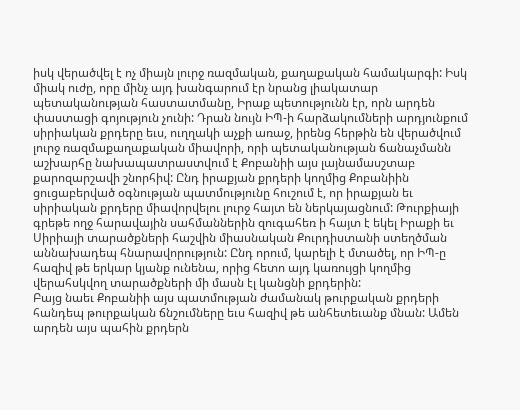իսկ վերածվել է ոչ միայն լուրջ ռազմական, քաղաքական համակարգի: Իսկ միակ ուժը, որը մինչ այդ խանգարում էր նրանց լիակատար պետականության հաստատմանը, Իրաք պետությունն էր, որն արդեն փաստացի գոյություն չունի: Դրան նույն ԻՊ-ի հարձակումների արդյունքում սիրիական քրդերը եւս, ուղղակի աչքի առաջ, իրենց հերթին են վերածվում լուրջ ռազմաքաղաքական միավորի, որի պետականության ճանաչմանն աշխարհը նախապատրաստվում է Քոբանիի այս լայնամասշտաբ քարոզարշավի շնորհիվ: Ընդ իրաքյան քրդերի կողմից Քոբանիին ցուցաբերված օգնության պատմությունը հուշում է, որ իրաքյան եւ սիրիական քրդերը միավորվելու լուրջ հայտ են ներկայացնում: Թուրքիայի գրեթե ողջ հարավային սահմաններին զուգահեռ ի հայտ է եկել Իրաքի եւ Սիրիայի տարածքների հաշվին միասնական Քուրդիստանի ստեղծման աննախադեպ հնարավորություն: Ընդ որում, կարելի է մտածել, որ ԻՊ-ը հազիվ թե երկար կյանք ունենա, որից հետո այդ կառույցի կողմից վերահսկվող տարածքների մի մասն էլ կանցնի քրդերին:
Բայց նաեւ Քոբանիի այս պատմության ժամանակ թուրքական քրդերի հանդեպ թուրքական ճնշումները եւս հազիվ թե անհետեւանք մնան: Ամեն արդեն այս պահին քրդերն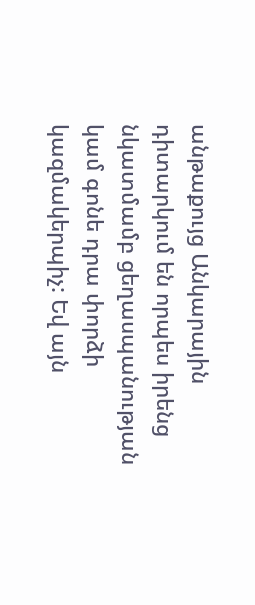անթաքույց Անկարային դիտարկում են որպես իրենց նկատմամբ ցեղասպանության կամ գոնե դրա փորձի կազմակերպիչ: Եվ այն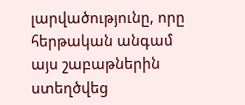լարվածությունը, որը հերթական անգամ այս շաբաթներին ստեղծվեց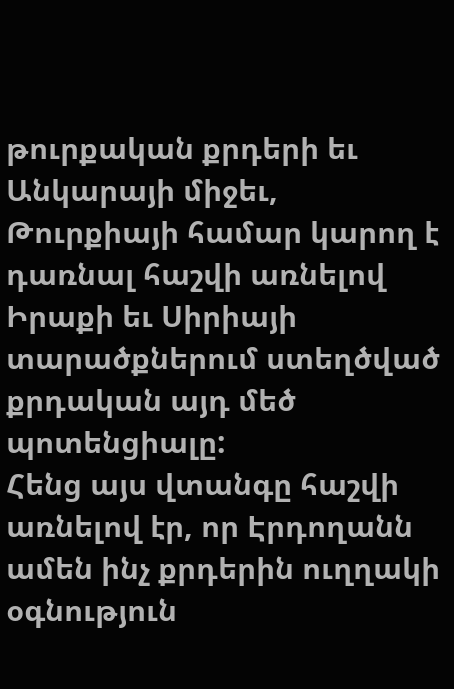թուրքական քրդերի եւ Անկարայի միջեւ, Թուրքիայի համար կարող է դառնալ հաշվի առնելով Իրաքի եւ Սիրիայի տարածքներում ստեղծված քրդական այդ մեծ պոտենցիալը:
Հենց այս վտանգը հաշվի առնելով էր, որ Էրդողանն ամեն ինչ քրդերին ուղղակի օգնություն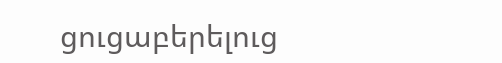ցուցաբերելուց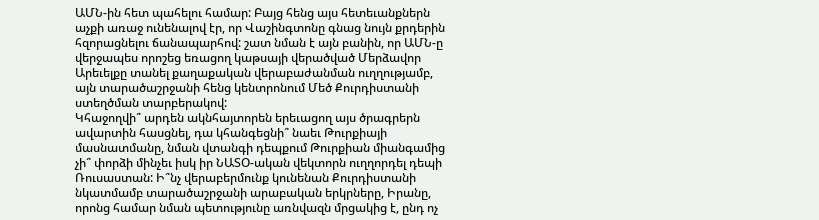ԱՄՆ-ին հետ պահելու համար: Բայց հենց այս հետեւանքներն աչքի առաջ ունենալով էր, որ Վաշինգտոնը գնաց նույն քրդերին հզորացնելու ճանապարհով: շատ նման է այն բանին, որ ԱՄՆ-ը վերջապես որոշեց եռացող կաթսայի վերածված Մերձավոր Արեւելքը տանել քաղաքական վերաբաժանման ուղղությամբ, այն տարածաշրջանի հենց կենտրոնում Մեծ Քուրդիստանի ստեղծման տարբերակով:
Կհաջողվի՞ արդեն ակնհայտորեն երեւացող այս ծրագրերն ավարտին հասցնել, դա կհանգեցնի՞ նաեւ Թուրքիայի մասնատմանը, նման վտանգի դեպքում Թուրքիան միանգամից չի՞ փորձի մինչեւ իսկ իր ՆԱՏՕ-ական վեկտորն ուղղորդել դեպի Ռուսաստան: Ի՞նչ վերաբերմունք կունենան Քուրդիստանի նկատմամբ տարածաշրջանի արաբական երկրները, Իրանը, որոնց համար նման պետությունը առնվազն մրցակից է, ընդ ոչ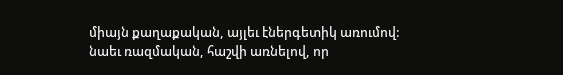միայն քաղաքական, այլեւ էներգետիկ առումով: նաեւ ռազմական, հաշվի առնելով, որ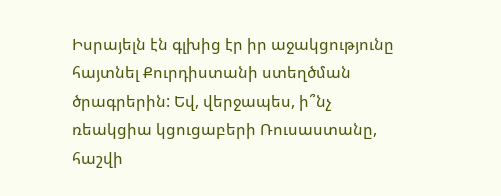Իսրայելն էն գլխից էր իր աջակցությունը հայտնել Քուրդիստանի ստեղծման ծրագրերին: Եվ, վերջապես, ի՞նչ ռեակցիա կցուցաբերի Ռուսաստանը, հաշվի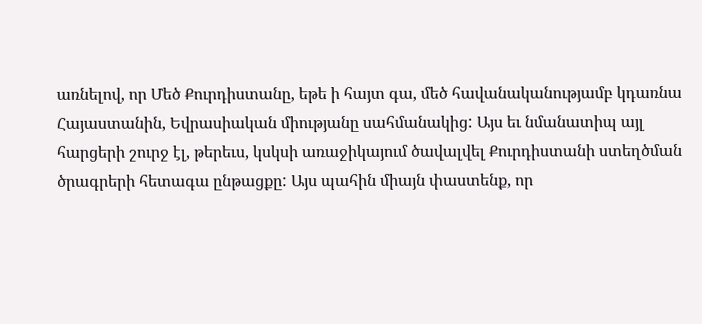առնելով, որ Մեծ Քուրդիստանը, եթե ի հայտ գա, մեծ հավանականությամբ կդառնա Հայաստանին, Եվրասիական միությանը սահմանակից: Այս եւ նմանատիպ այլ հարցերի շուրջ էլ, թերեւս, կսկսի առաջիկայում ծավալվել Քուրդիստանի ստեղծման ծրագրերի հետագա ընթացքը: Այս պահին միայն փաստենք, որ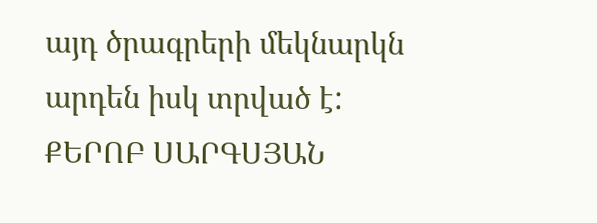այդ ծրագրերի մեկնարկն արդեն իսկ տրված է:
ՔԵՐՈԲ ՍԱՐԳՍՅԱՆ